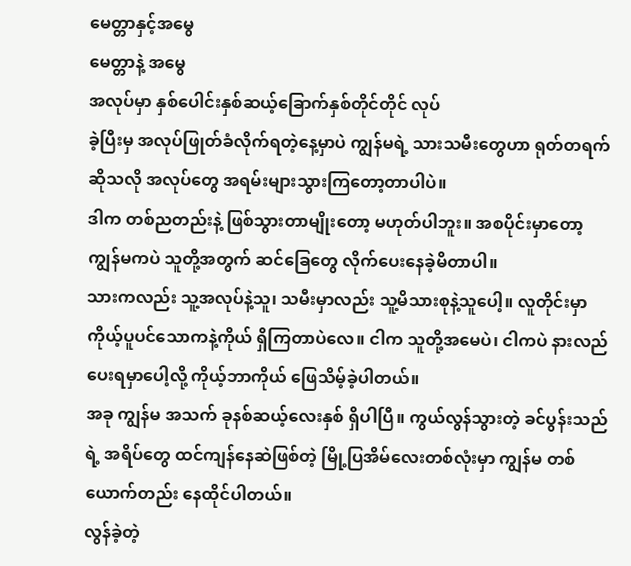မေတ္တာနှင့်အမွေ
မေတ္တာနဲ့ အမွေ
အလုပ်မှာ နှစ်ပေါင်းနှစ်ဆယ့်ခြောက်နှစ်တိုင်တိုင် လုပ်
ခဲ့ပြီးမှ အလုပ်ဖြုတ်ခံလိုက်ရတဲ့နေ့မှာပဲ ကျွန်မရဲ့ သားသမီးတွေဟာ ရုတ်တရက်ဆိုသလို အလုပ်တွေ အရမ်းများသွားကြတော့တာပါပဲ။
ဒါက တစ်ညတည်းနဲ့ ဖြစ်သွားတာမျိုးတော့ မဟုတ်ပါဘူး။ အစပိုင်းမှာတော့ ကျွန်မကပဲ သူတို့အတွက် ဆင်ခြေတွေ လိုက်ပေးနေခဲ့မိတာပါ။
သားကလည်း သူ့အလုပ်နဲ့သူ၊ သမီးမှာလည်း သူ့မိသားစုနဲ့သူပေါ့။ လူတိုင်းမှာ ကိုယ့်ပူပင်သောကနဲ့ကိုယ် ရှိကြတာပဲလေ။ ငါက သူတို့အမေပဲ၊ ငါကပဲ နားလည်ပေးရမှာပေါ့လို့ ကိုယ့်ဘာကိုယ် ဖြေသိမ့်ခဲ့ပါတယ်။
အခု ကျွန်မ အသက် ခုနစ်ဆယ့်လေးနှစ် ရှိပါပြီ။ ကွယ်လွန်သွားတဲ့ ခင်ပွန်းသည်ရဲ့ အရိပ်တွေ ထင်ကျန်နေဆဲဖြစ်တဲ့ မြို့ပြအိမ်လေးတစ်လုံးမှာ ကျွန်မ တစ်ယောက်တည်း နေထိုင်ပါတယ်။
လွန်ခဲ့တဲ့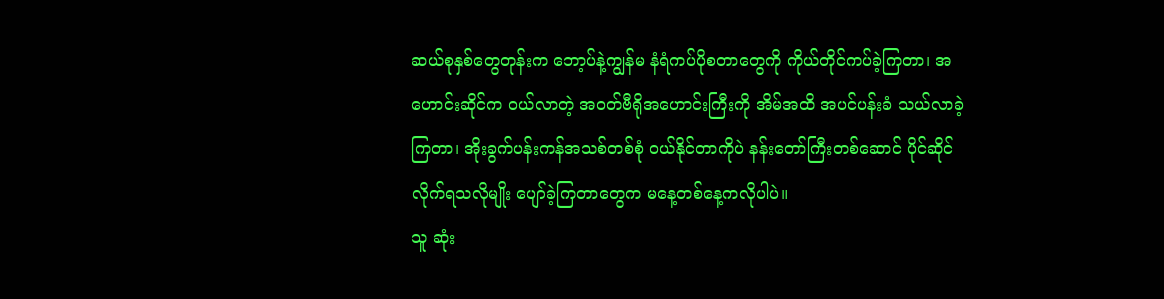ဆယ်စုနှစ်တွေတုန်းက ဘော့ပ်နဲ့ကျွန်မ နံရံကပ်ပိုစတာတွေကို ကိုယ်တိုင်ကပ်ခဲ့ကြတာ၊ အဟောင်းဆိုင်က ဝယ်လာတဲ့ အဝတ်ဗီရိုအဟောင်းကြီးကို အိမ်အထိ အပင်ပန်းခံ သယ်လာခဲ့ကြတာ၊ အိုးခွက်ပန်းကန်အသစ်တစ်စုံ ဝယ်နိုင်တာကိုပဲ နန်းတော်ကြီးတစ်ဆောင် ပိုင်ဆိုင်လိုက်ရသလိုမျိုး ပျော်ခဲ့ကြတာတွေက မနေ့တစ်နေ့ကလိုပါပဲ။
သူ ဆုံး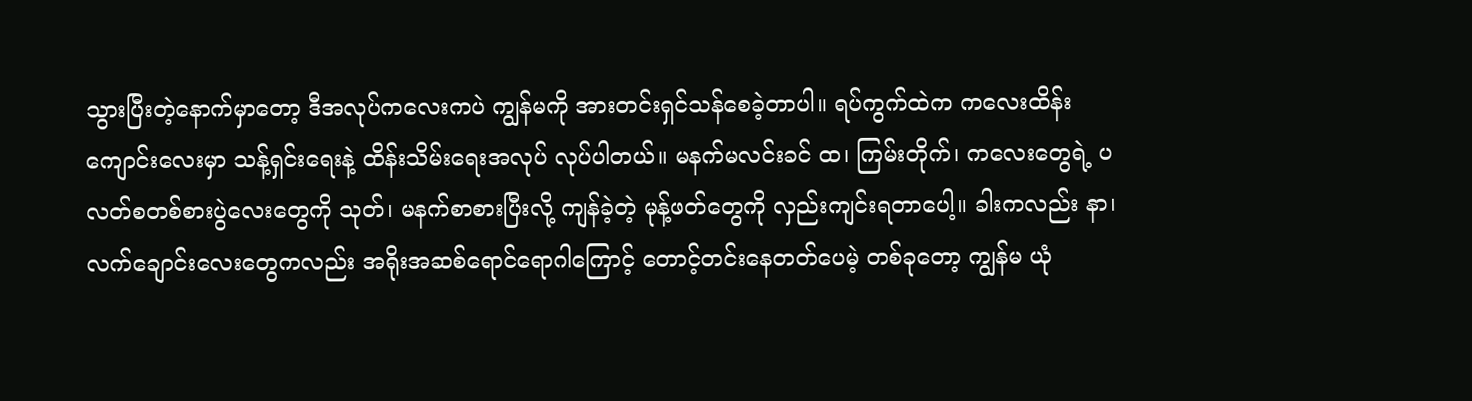သွားပြီးတဲ့နောက်မှာတော့ ဒီအလုပ်ကလေးကပဲ ကျွန်မကို အားတင်းရှင်သန်စေခဲ့တာပါ။ ရပ်ကွက်ထဲက ကလေးထိန်းကျောင်းလေးမှာ သန့်ရှင်းရေးနဲ့ ထိန်းသိမ်းရေးအလုပ် လုပ်ပါတယ်။ မနက်မလင်းခင် ထ၊ ကြမ်းတိုက်၊ ကလေးတွေရဲ့ ပလတ်စတစ်စားပွဲလေးတွေကို သုတ်၊ မနက်စာစားပြီးလို့ ကျန်ခဲ့တဲ့ မုန့်ဖတ်တွေကို လှည်းကျင်းရတာပေါ့။ ခါးကလည်း နာ၊ လက်ချောင်းလေးတွေကလည်း အရိုးအဆစ်ရောင်ရောဂါကြောင့် တောင့်တင်းနေတတ်ပေမဲ့ တစ်ခုတော့ ကျွန်မ ယုံ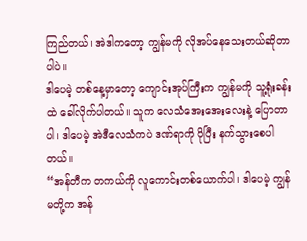ကြည်တယ်၊ အဲဒါကတော့ ကျွန်မကို လိုအပ်နေသေးတယ်ဆိုတာပါပဲ။
ဒါပေမဲ့ တစ်နေ့မှာတော့ ကျောင်းအုပ်ကြီးက ကျွန်မကို သူ့ရုံးခန်းထဲ ခေါ်လိုက်ပါတယ်။ သူက လေသံအေးအေးလေးနဲ့ ပြောတာပါ၊ ဒါပေမဲ့ အဲဒီလေသံကပဲ ဒဏ်ရာကို ပိုပြီး နက်သွားစေပါတယ်။
“အန်တီက တကယ်ကို လူကောင်းတစ်ယောက်ပါ၊ ဒါပေမဲ့ ကျွန်မတို့က အန်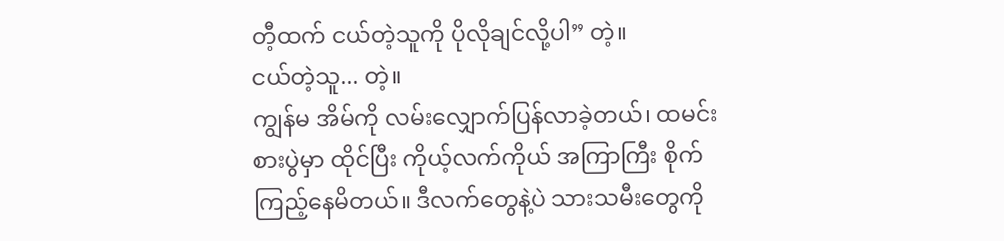တီ့ထက် ငယ်တဲ့သူကို ပိုလိုချင်လို့ပါ” တဲ့။
ငယ်တဲ့သူ... တဲ့။
ကျွန်မ အိမ်ကို လမ်းလျှောက်ပြန်လာခဲ့တယ်၊ ထမင်းစားပွဲမှာ ထိုင်ပြီး ကိုယ့်လက်ကိုယ် အကြာကြီး စိုက်ကြည့်နေမိတယ်။ ဒီလက်တွေနဲ့ပဲ သားသမီးတွေကို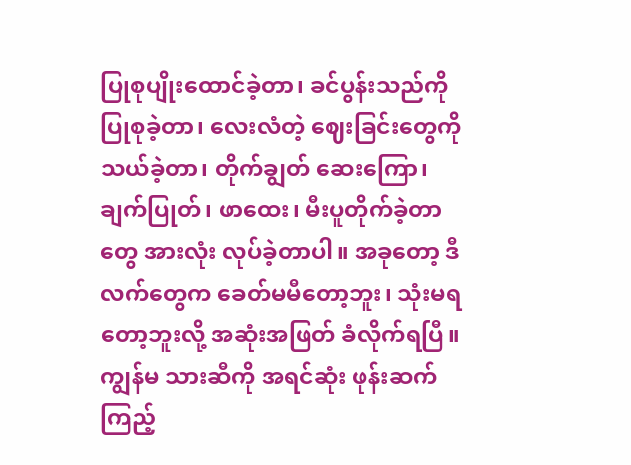ပြုစုပျိုးထောင်ခဲ့တာ၊ ခင်ပွန်းသည်ကို ပြုစုခဲ့တာ၊ လေးလံတဲ့ ဈေးခြင်းတွေကို သယ်ခဲ့တာ၊ တိုက်ချွတ် ဆေးကြော၊ ချက်ပြုတ်၊ ဖာထေး၊ မီးပူတိုက်ခဲ့တာတွေ အားလုံး လုပ်ခဲ့တာပါ။ အခုတော့ ဒီလက်တွေက ခေတ်မမီတော့ဘူး၊ သုံးမရတော့ဘူးလို့ အဆုံးအဖြတ် ခံလိုက်ရပြီ။
ကျွန်မ သားဆီကို အရင်ဆုံး ဖုန်းဆက်ကြည့်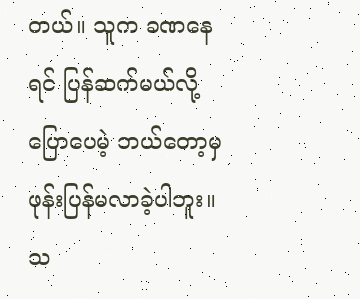တယ်။ သူက ခဏနေရင် ပြန်ဆက်မယ်လို့ ပြောပေမဲ့ ဘယ်တော့မှ ဖုန်းပြန်မလာခဲ့ပါဘူး။
သ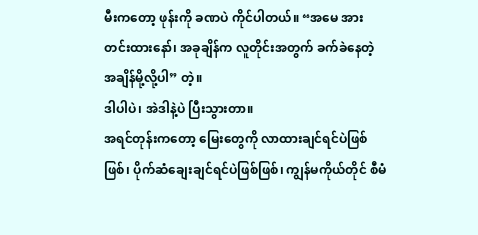မီးကတော့ ဖုန်းကို ခဏပဲ ကိုင်ပါတယ်။ “အမေ အားတင်းထားနော်၊ အခုချိန်က လူတိုင်းအတွက် ခက်ခဲနေတဲ့ အချိန်မို့လို့ပါ” တဲ့။
ဒါပါပဲ၊ အဲဒါနဲ့ပဲ ပြီးသွားတာ။
အရင်တုန်းကတော့ မြေးတွေကို လာထားချင်ရင်ပဲဖြစ်ဖြစ်၊ ပိုက်ဆံချေးချင်ရင်ပဲဖြစ်ဖြစ်၊ ကျွန်မကိုယ်တိုင် စီမံ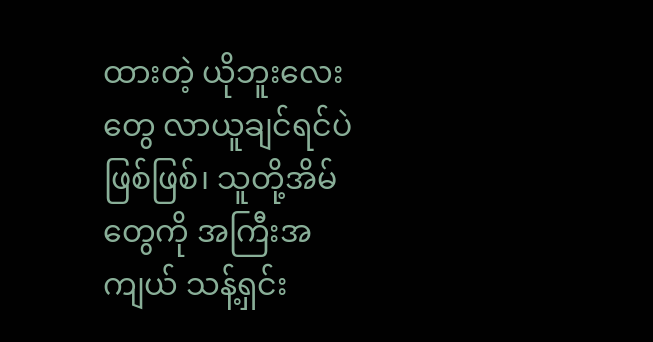ထားတဲ့ ယိုဘူးလေးတွေ လာယူချင်ရင်ပဲဖြစ်ဖြစ်၊ သူတို့အိမ်တွေကို အကြီးအကျယ် သန့်ရှင်း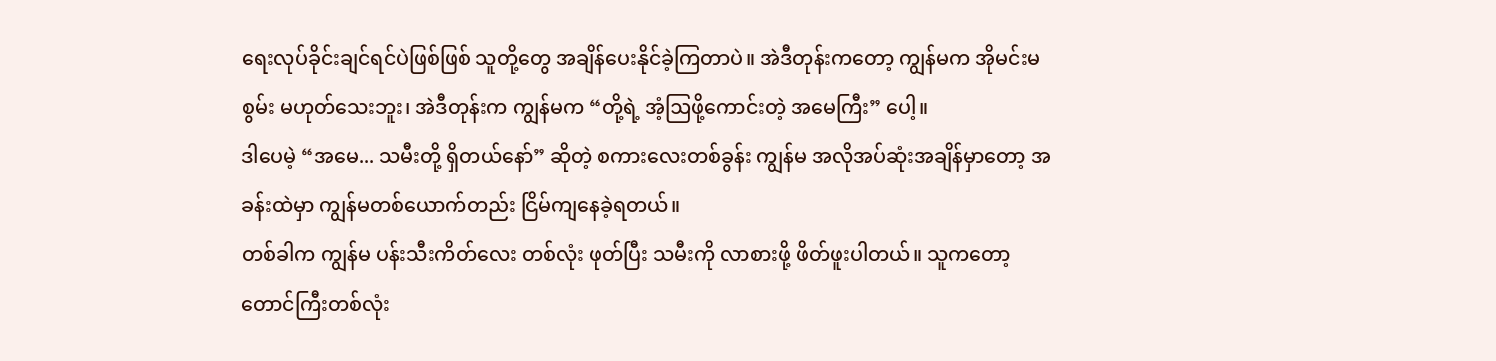ရေးလုပ်ခိုင်းချင်ရင်ပဲဖြစ်ဖြစ် သူတို့တွေ အချိန်ပေးနိုင်ခဲ့ကြတာပဲ။ အဲဒီတုန်းကတော့ ကျွန်မက အိုမင်းမစွမ်း မဟုတ်သေးဘူး၊ အဲဒီတုန်းက ကျွန်မက “တို့ရဲ့ အံ့ဩဖို့ကောင်းတဲ့ အမေကြီး” ပေါ့။
ဒါပေမဲ့ “အမေ... သမီးတို့ ရှိတယ်နော်” ဆိုတဲ့ စကားလေးတစ်ခွန်း ကျွန်မ အလိုအပ်ဆုံးအချိန်မှာတော့ အခန်းထဲမှာ ကျွန်မတစ်ယောက်တည်း ငြိမ်ကျနေခဲ့ရတယ်။
တစ်ခါက ကျွန်မ ပန်းသီးကိတ်လေး တစ်လုံး ဖုတ်ပြီး သမီးကို လာစားဖို့ ဖိတ်ဖူးပါတယ်။ သူကတော့ တောင်ကြီးတစ်လုံး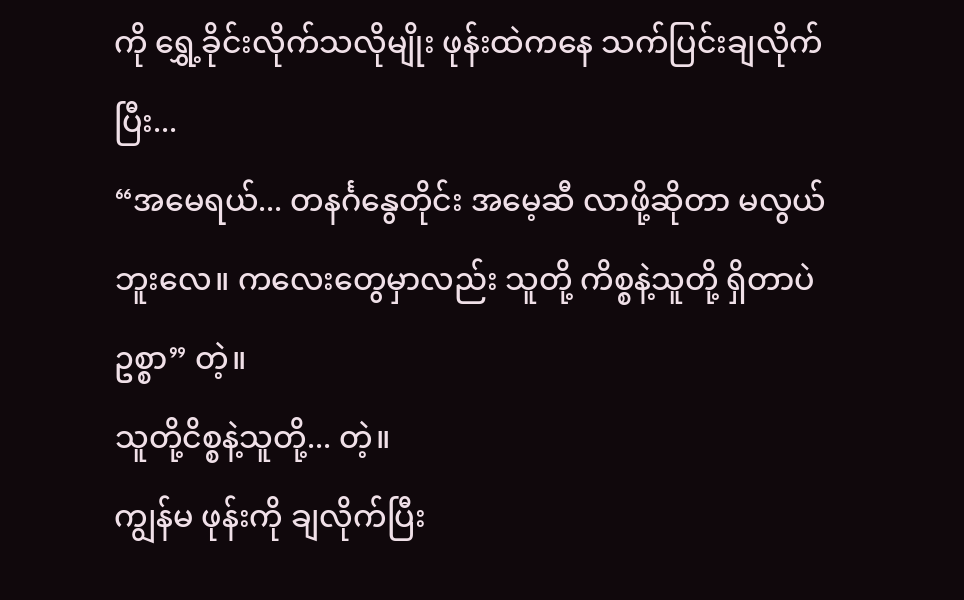ကို ရွှေ့ခိုင်းလိုက်သလိုမျိုး ဖုန်းထဲကနေ သက်ပြင်းချလိုက်ပြီး...
“အမေရယ်... တနင်္ဂနွေတိုင်း အမေ့ဆီ လာဖို့ဆိုတာ မလွယ်ဘူးလေ။ ကလေးတွေမှာလည်း သူတို့ ကိစ္စနဲ့သူတို့ ရှိတာပဲဥစ္စာ” တဲ့။
သူတို့ငိစ္စနဲ့သူတို့... တဲ့။
ကျွန်မ ဖုန်းကို ချလိုက်ပြီး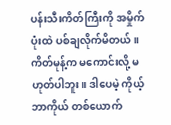ပန်းသီးကိတ်ကြီးကို အမှိုက်ပုံးထဲ ပစ်ချလိုက်မိတယ်။ ကိတ်မုန့်က မကောင်းလို့ မဟုတ်ပါဘူး။ ဒါပေမဲ့ ကိုယ့်ဘာကိုယ် တစ်ယောက်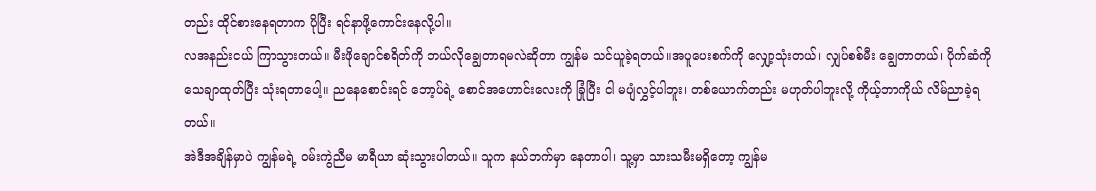တည်း ထိုင်စားနေရတာက ပိုပြီး ရင်နာဖို့ကောင်းနေလို့ပါ။
လအနည်းငယ် ကြာသွားတယ်။ မီးဖိုချောင်စရိတ်ကို ဘယ်လိုချွေတာရမလဲဆိုတာ ကျွန်မ သင်ယူခဲ့ရတယ်။အပူပေးစက်ကို လျှော့သုံးတယ်၊ လျှပ်စစ်မီး ချွေတာတယ်၊ ပိုက်ဆံကို သေချာထုတ်ပြီး သုံးရတာပေါ့။ ညနေစောင်းရင် ဘော့ပ်ရဲ့ စောင်အဟောင်းလေးကို ခြုံပြီး ငါ မပျံလွှင့်ပါဘူး၊ တစ်ယောက်တည်း မဟုတ်ပါဘူးလို့ ကိုယ့်ဘာကိုယ် လိမ်ညာခဲ့ရတယ်။
အဲဒီအချိန်မှာပဲ ကျွန်မရဲ့ ဝမ်းကွဲညီမ မာရီယာ ဆုံးသွားပါတယ်။ သူက နယ်ဘက်မှာ နေတာပါ၊ သူ့မှာ သားသမီးမရှိတော့ ကျွန်မ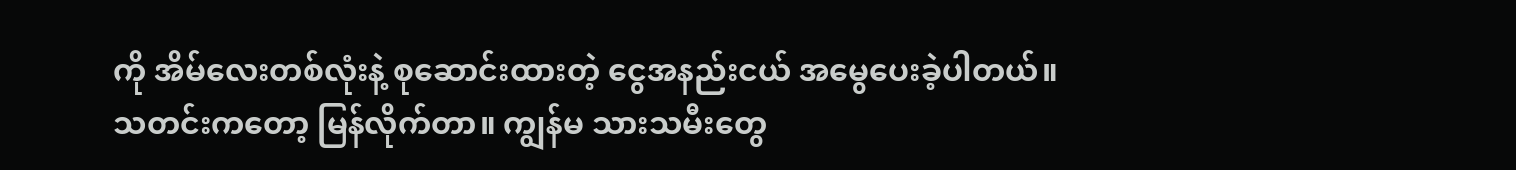ကို အိမ်လေးတစ်လုံးနဲ့ စုဆောင်းထားတဲ့ ငွေအနည်းငယ် အမွေပေးခဲ့ပါတယ်။
သတင်းကတော့ မြန်လိုက်တာ။ ကျွန်မ သားသမီးတွေ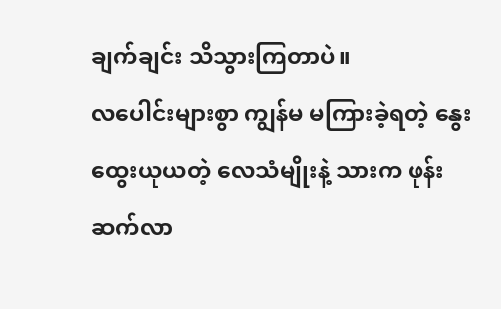ချက်ချင်း သိသွားကြတာပဲ။
လပေါင်းများစွာ ကျွန်မ မကြားခဲ့ရတဲ့ နွေးထွေးယုယတဲ့ လေသံမျိုးနဲ့ သားက ဖုန်းဆက်လာ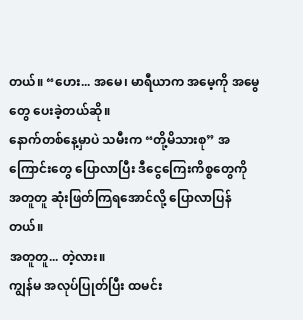တယ်။ “ဟေး... အမေ၊ မာရီယာက အမေ့ကို အမွေတွေ ပေးခဲ့တယ်ဆို။
နောက်တစ်နေ့မှာပဲ သမီးက “တို့မိသားစု” အကြောင်းတွေ ပြောလာပြီး ဒီငွေကြေးကိစ္စတွေကို အတူတူ ဆုံးဖြတ်ကြရအောင်လို့ ပြောလာပြန်တယ်။
အတူတူ... တဲ့လား။
ကျွန်မ အလုပ်ပြုတ်ပြီး ထမင်း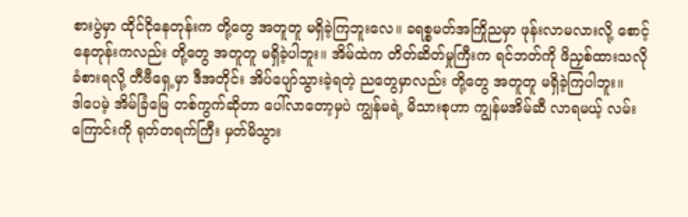စားပွဲမှာ ထိုင်ငိုနေတုန်းက တို့တွေ အတူတူ မရှိခဲ့ကြဘူးလေ။ ခရစ္စမတ်အကြိုညမှာ ဖုန်းလာမလားလို့ စောင့်နေတုန်းကလည်း တို့တွေ အတူတူ မရှိခဲ့ပါဘူး။ အိမ်ထဲက တိတ်ဆိတ်မှုကြီးက ရင်ဘတ်ကို ဖိညှစ်ထားသလို ခံစားရလို့ တီဗီရှေ့မှာ ဒီအတိုင်း အိပ်ပျော်သွားခဲ့ရတဲ့ ညတွေမှာလည်း တို့တွေ အတူတူ မရှိခဲ့ကြပါဘူး။
ဒါပေမဲ့ အိမ်ခြံမြေ တစ်ကွက်ဆိုတာ ပေါ်လာတော့မှပဲ ကျွန်မရဲ့ မိသားစုဟာ ကျွန်မအိမ်ဆီ လာရမယ့် လမ်းကြောင်းကို ရုတ်တရက်ကြီး မှတ်မိသွား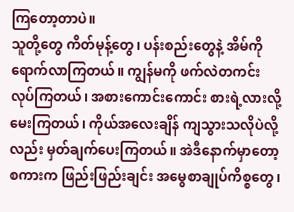ကြတော့တာပဲ။
သူတို့တွေ ကိတ်မုန့်တွေ၊ ပန်းစည်းတွေနဲ့ အိမ်ကို ရောက်လာကြတယ်။ ကျွန်မကို ဖက်လဲတကင်း လုပ်ကြတယ်၊ အစားကောင်းကောင်း စားရဲ့လားလို့ မေးကြတယ်၊ ကိုယ်အလေးချိန် ကျသွားသလိုပဲလို့လည်း မှတ်ချက်ပေးကြတယ်။ အဲဒီနောက်မှာတော့ စကားက ဖြည်းဖြည်းချင်း အမွေစာချုပ်ကိစ္စတွေ၊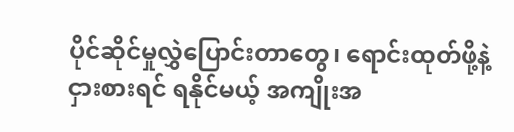ပိုင်ဆိုင်မှုလွှဲပြောင်းတာတွေ၊ ရောင်းထုတ်ဖို့နဲ့ ငှားစားရင် ရနိုင်မယ့် အကျိုးအ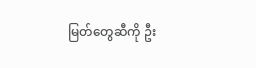မြတ်တွေဆီကို ဦး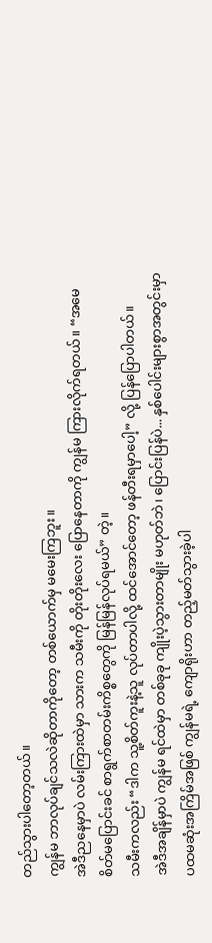တည်သွားပါတော့တယ်။
ကျွန်မ ဘာလုပ်ချင်သလဲဆိုတာကိုတော့ တစ်ယောက်မှ မမေးကြဘူး။
အဲဒီညနေမှာပဲ လမ်းကြားထဲမှာ သားက သမီးကို တိုးတိုးလေး ပြောနေတာကို ကျွန်မ ကြားလိုက်ရတယ်။ “အမေ စိတ်မပြောင်းခင် စာရွက်စာတမ်းကိစ္စတွေကို မြန်မြန်လုပ်ရမယ်” တဲ့။
သမီးကလည်း “ဒါက သူ့စိတ်ကူးနဲ့သူ လုပ်တာပါလို့ ထင်အောင်တော့ ဖန်တီးရမှာပေါ့” လို့ ပြန်ပြောပါတယ်။
အဲဒီအချိန်မှာပဲ ကျွန်မ ရင်ထဲမှာ တစ်ခုခု ကျိုးပဲ့သွားတာမျိုး မဟုတ်ဘဲ၊ ပြောင်းပြန်ပဲ... နှစ်ပေါင်းများစွာအတွင်းမှာ ပထမဆုံးအကြိမ်အဖြစ် ကျွန်မရဲ့ ကျောရိုးဟာ တည့်မတ်သွားခဲ့ပါ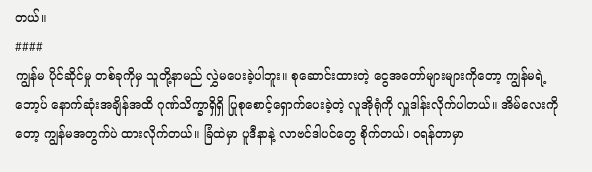တယ်။
####
ကျွန်မ ပိုင်ဆိုင်မှု တစ်ခုကိုမှ သူတို့နာမည် လွှဲမပေးခဲ့ပါဘူး။ စုဆောင်းထားတဲ့ ငွေအတော်များများကိုတော့ ကျွန်မရဲ့ ဘော့ပ် နောက်ဆုံးအချိန်အထိ ဂုဏ်သိက္ခာရှိရှိ ပြုစုစောင့်ရှောက်ပေးခဲ့တဲ့ လူအိုရုံကို လှူဒါန်းလိုက်ပါတယ်။ အိမ်လေးကိုတော့ ကျွန်မအတွက်ပဲ ထားလိုက်တယ်။ ခြံထဲမှာ ပူဒီနာနဲ့ လာဗင်ဒါပင်တွေ စိုက်တယ်၊ ဝရန်တာမှာ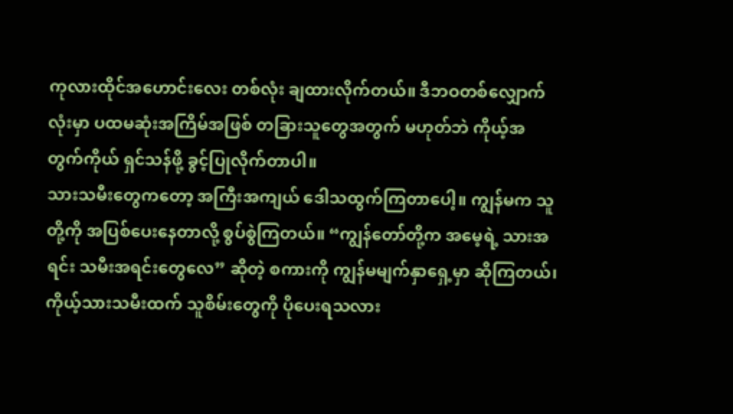ကုလားထိုင်အဟောင်းလေး တစ်လုံး ချထားလိုက်တယ်။ ဒီဘဝတစ်လျှောက်လုံးမှာ ပထမဆုံးအကြိမ်အဖြစ် တခြားသူတွေအတွက် မဟုတ်ဘဲ ကိုယ့်အတွက်ကိုယ် ရှင်သန်ဖို့ ခွင့်ပြုလိုက်တာပါ။
သားသမီးတွေကတော့ အကြီးအကျယ် ဒေါသထွက်ကြတာပေါ့။ ကျွန်မက သူတို့ကို အပြစ်ပေးနေတာလို့ စွပ်စွဲကြတယ်။ “ကျွန်တော်တို့က အမေ့ရဲ့ သားအရင်း သမီးအရင်းတွေလေ” ဆိုတဲ့ စကားကို ကျွန်မမျက်နှာရှေ့မှာ ဆိုကြတယ်၊ ကိုယ့်သားသမီးထက် သူစိမ်းတွေကို ပိုပေးရသလား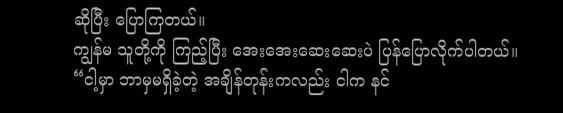ဆိုပြီး ပြောကြတယ်။
ကျွန်မ သူတို့ကို ကြည့်ပြီး အေးအေးဆေးဆေးပဲ ပြန်ပြောလိုက်ပါတယ်။
“ငါ့မှာ ဘာမှမရှိခဲ့တဲ့ အချိန်တုန်းကလည်း ငါက နင်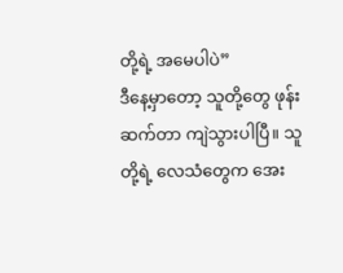တို့ရဲ့ အမေပါပဲ”
ဒီနေ့မှာတော့ သူတို့တွေ ဖုန်းဆက်တာ ကျဲသွားပါပြီ။ သူတို့ရဲ့ လေသံတွေက အေး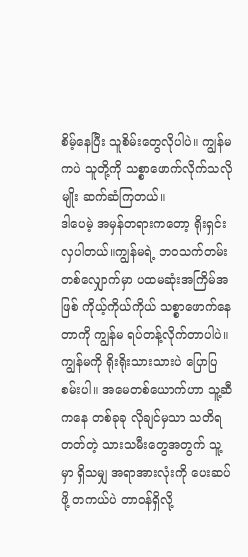စိမ့်နေပြီး သူစိမ်းတွေလိုပါပဲ။ ကျွန်မကပဲ သူတို့ကို သစ္စာဖောက်လိုက်သလိုမျိုး ဆက်ဆံကြတယ်။
ဒါပေမဲ့ အမှန်တရားကတော့ ရိုးရှင်းလှပါတယ်။ကျွန်မရဲ့ ဘဝသက်တမ်းတစ်လျှောက်မှာ ပထမဆုံးအကြိမ်အဖြစ် ကိုယ့်ကိုယ်ကိုယ် သစ္စာဖောက်နေတာကို ကျွန်မ ရပ်တန့်လိုက်တာပါပဲ။
ကျွန်မကို ရိုးရိုးသားသားပဲ ပြောပြစမ်းပါ။ အမေတစ်ယောက်ဟာ သူ့ဆီကနေ တစ်ခုခု လိုချင်မှသာ သတိရတတ်တဲ့ သားသမီးတွေအတွက် သူ့မှာ ရှိသမျှ အရာအားလုံးကို ပေးဆပ်ဖို့ တကယ်ပဲ တာဝန်ရှိလို့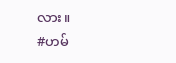လား။
#ဟမ်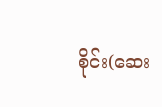စိုင်း(ဆေး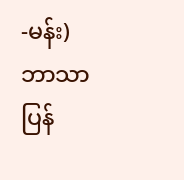-မန်း)
ဘာသာပြန်